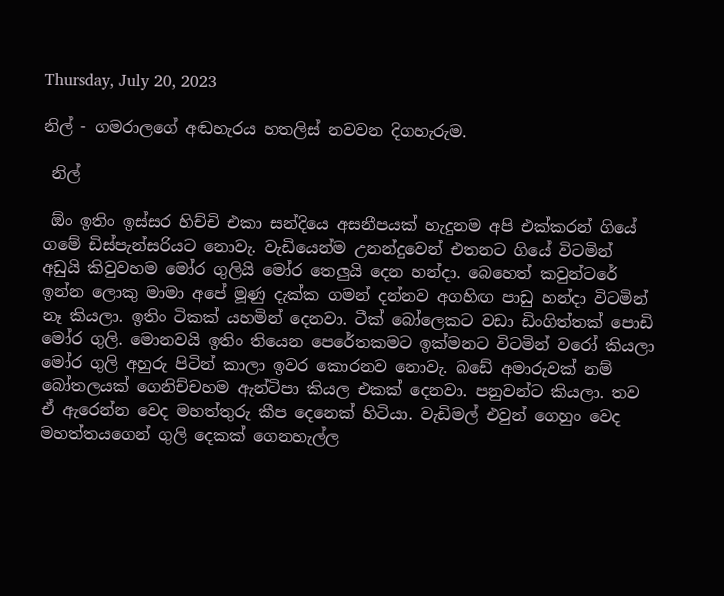Thursday, July 20, 2023

නිල් - ගමරාලගේ අඬහැරය හතලිස් නවවන දිගහැරුම.

 නිල්

 ඕං ඉතිං ඉස්සර හිච්චි එකා සන්දියෙ අසනීපයක් හැදුනම අපි එක්කරන් ගියේ ගමේ ඩිස්පැන්සරියට නොවැ. වැඩියෙන්ම උනන්දුවෙන් එතනට ගියේ විටමින් අඩුයි කිවුවහම මෝර ගුලියි මෝර තෙලුයි දෙන හන්දා. බෙහෙත් කවුන්ටරේ ඉන්න ලොකු මාමා අපේ මූණු දැක්ක ගමන් දන්නව අගහිඟ පාඩු හන්දා විටමින් නෑ කියලා. ඉතිං ටිකක් යහමින් දෙනවා. ටීක් බෝලෙකට වඩා ඩිංගිත්තක් පොඩි මෝර ගුලි. මොනවයි ඉතිං තියෙන පෙරේතකමට ඉක්මනට විටමින් වරෝ කියලා මෝර ගුලි අහුරු පිටින් කාලා ඉවර කොරනව නොවැ. බඩේ අමාරුවක් නම් බෝතලයක් ගෙනිච්චහම ඇන්ටිපා කියල එකක් දෙනවා. පනුවන්ට කියලා. තව ඒ ඇරෙන්න වෙද මහත්තුරු කීප දෙනෙක් හිටියා. වැඩිමල් එවුන් ගෙහුං වෙද මහත්තයගෙන් ගුලි දෙකක් ගෙනහැල්ල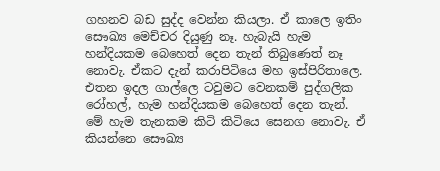ගහනව බඩ සුද්ද වෙන්න කියලා. ඒ කාලෙ ඉතිං සෞඛ්‍ය මෙච්චර දියුණු නෑ. හැබැයි හැම හන්දියකම බෙහෙත් දෙන තැන් තිබුණෙත් නෑ නොවැ. ඒකට දැන් කරාපිටියෙ මහ ඉස්පිරිතාලෙ. එතන ඉදල ගාල්ලෙ ටවුමට වෙනකම් පුද්ගලික රෝහල්, හැම හන්දියකම බෙහෙත් දෙන තැන්. මේ හැම තැනකම කිටි කිටියෙ සෙනග නොවැ. ඒ කියන්නෙ සෞඛ්‍ය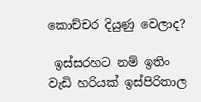කොච්චර දියුණු වෙලාද?

 ඉස්සරහට නම් ඉතිං වැඩි හරියක් ඉස්පිරිතාල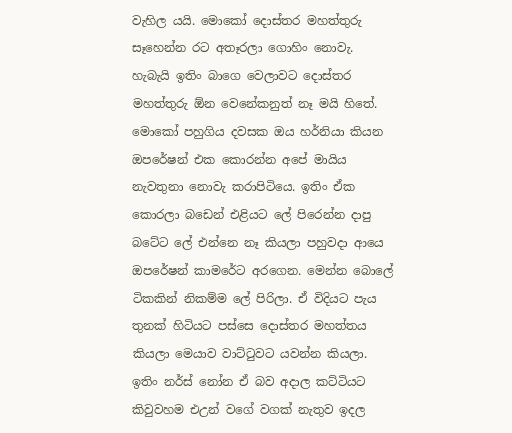වැහිල යයි. මොකෝ දොස්තර මහත්තුරු සෑහෙන්න රට අතෑරලා ගොහිං නොවැ. හැබැයි ඉතිං බාගෙ වෙලාවට දොස්තර මහත්තුරු ඕන වෙනේකනුත් නෑ මයි හිතේ. මොකෝ පහුගිය දවසක ඔය හර්නියා කියන ඔපරේෂන් එක කොරන්න අපේ මායිය නැවතුනා නොවැ කරාපිටියෙ. ඉතිං ඒක කොරලා බඩෙන් එළියට ලේ පිරෙන්න දාපු බටේට ලේ එන්නෙ නෑ කියලා පහුවදා ආයෙ ඔපරේෂන් කාමරේට අරගෙන. මෙන්න බොලේ ටිකකින් නිකම්ම ලේ පිරිලා. ඒ විදියට පැය තුනක් හිටියට පස්සෙ දොස්තර මහත්තය කියලා මෙයාව වාට්ටුවට යවන්න කියලා. ඉතිං නර්ස් නෝන ඒ බව අදාල කට්ටියට කිවුවහම එඋන් වගේ වගක් නැතුව ඉදල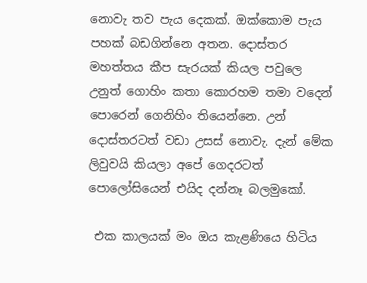නොවැ තව පැය දෙකක්. ඔක්කොම පැය පහක් බඩගින්නෙ අතන. දොස්තර මහත්තය කීප සැරයක් කියල පවුලෙ උනුත් ගොහිං කතා කොරහම තමා වදෙන් පොරෙන් ගෙනිහිං තියෙන්නෙ. උන් දොස්තරටත් වඩා උසස් නොවැ. දැන් මේක ලිවුවයි කියලා අපේ ගෙදරටත් පොලෝසියෙන් එයිද දන්නෑ බලමුකෝ.

 එක කාලයක් මං ඔය කැළණියෙ හිටිය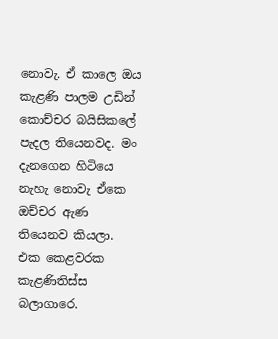නොවැ. ඒ කාලෙ ඔය කැළණි පාලම උඩින් කොච්චර බයිසිකලේ පැදල තියෙනවද. මං දැනගෙන හිටියෙ නැහැ නොවැ ඒකෙ ඔච්චර ඇණ තියෙනව කියලා. එක කෙළවරක කැළණිතිස්ස බලාගාරෙ.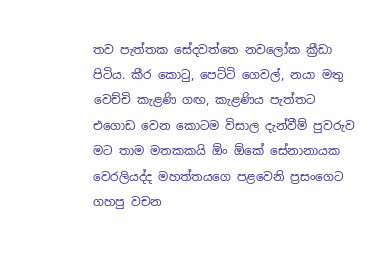තව පැත්තක සේදවත්තෙ නවලෝක ක්‍රීඩා පිටිය. කීර කොටු, පෙට්ටි ගෙවල්, නයා මතු වෙච්චි කැළණි ගඟ, කැළණිය පැත්තට එගොඩ වෙන කොටම විසාල දැන්වීම් පුවරුව මට තාම මතකකයි ඕං ඕකේ සේනානායක වෙරලියද්ද මහත්තයගෙ පළවෙනි ප්‍රසංගෙට ගහපු වචන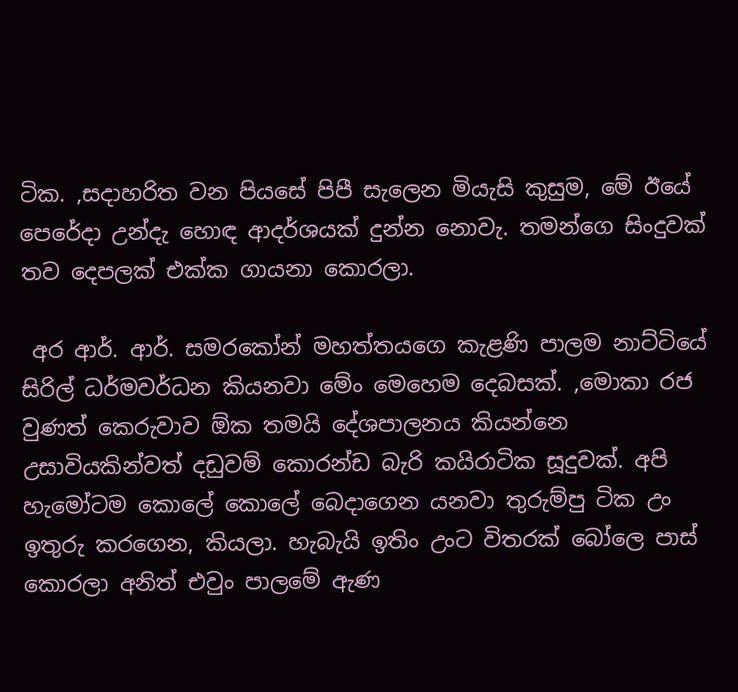ටික. ,සදාහරිත වන පියසේ පිපී සැලෙන මියැසි කුසුම, මේ ඊයේ පෙරේදා උන්දැ හොඳ ආදර්ශයක් දුන්න නොවැ. තමන්ගෙ සිංදුවක් තව දෙපලක් එක්ක ගායනා කොරලා.

 අර ආර්. ආර්. සමරකෝන් මහත්තයගෙ කැළණි පාලම නාට්ටියේ සිරිල් ධර්මවර්ධන කියනවා මේං මෙහෙම දෙබසක්. ,මොකා රජ වුණත් කෙරුවාව ඕක තමයි දේශපාලනය කියන්නෙ උසාවියකින්වත් දඩුවම් කොරන්ඩ බැරි කයිරාටික සූදුවක්. අපි හැමෝටම කොලේ කොලේ බෙදාගෙන යනවා තුරුම්පු ටික උං ඉතුරු කරගෙන, කියලා. හැබැයි ඉතිං උංට විතරක් බෝලෙ පාස් කොරලා අනිත් එවුං පාලමේ ඇණ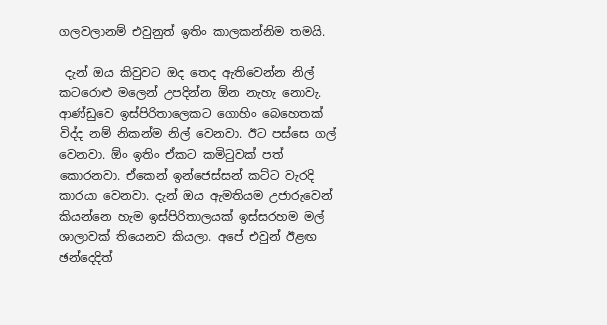ගලවලානම් එවුනුත් ඉතිං කාලකන්නිම තමයි.

 දැන් ඔය කිවුවට ඔද තෙද ඇතිවෙන්න නිල් කටරොළු මලෙන් උපදින්න ඕන නැහැ නොවැ. ආණ්ඩුවෙ ඉස්පිරිතාලෙකට ගොහිං බෙහෙතක් විද්ද නම් නිකන්ම නිල් වෙනවා. ඊට පස්සෙ ගල් වෙනවා. ඕං ඉතිං ඒකට කමිටුවක් පත් කොරනවා. ඒකෙන් ඉන්ජෙස්සන් කට්ට වැරදි කාරයා වෙනවා. දැන් ඔය ඇමතියම උජාරුවෙන් කියන්නෙ හැම ඉස්පිරිතාලයක් ඉස්සරහම මල් ශාලාවක් තියෙනව කියලා. අපේ එවුන් ඊළඟ ඡන්දෙදිත්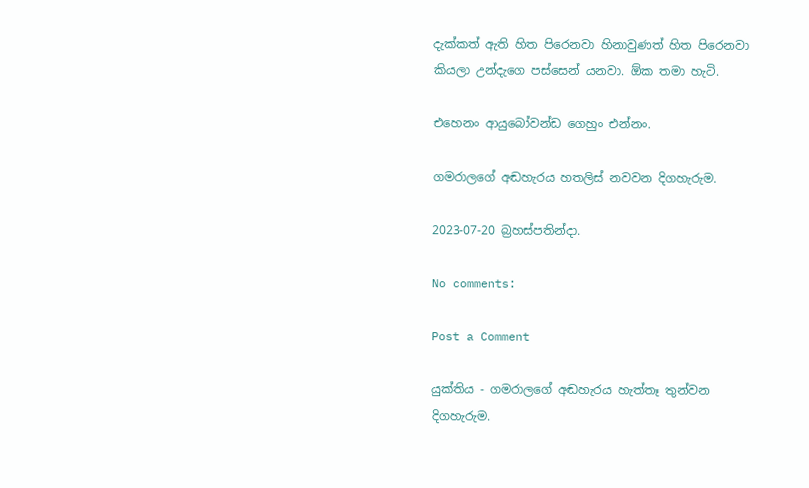දැක්කත් ඇති හිත පිරෙනවා හිනාවුණත් හිත පිරෙනවා කියලා උන්දැගෙ පස්සෙන් යනවා. ඕක තමා හැටි.

එහෙනං ආයුබෝවන්ඩ ගෙහුං එන්නං.

ගමරාලගේ අඬහැරය හතලිස් නවවන දිගහැරුම.

2023-07-20 බ්‍රහස්පතින්දා.

No comments:

Post a Comment

යුක්තිය - ගමරාලගේ අඬහැරය හැත්තෑ තුන්වන දිගහැරුම.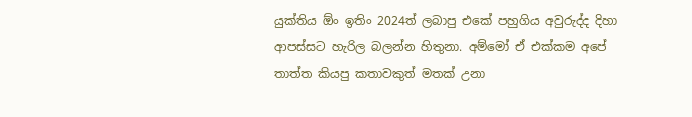යුක්තිය ඕං ඉතිං 2024ත් ලබාපු එකේ පහුගිය අවුරුද්ද දිහා ආපස්සට හැරිල බලන්න හිතුනා. අම්මෝ ඒ එක්කම අපේ තාත්ත කියපු කතාවකුත් මතක් උනා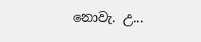නොවැ. උ...